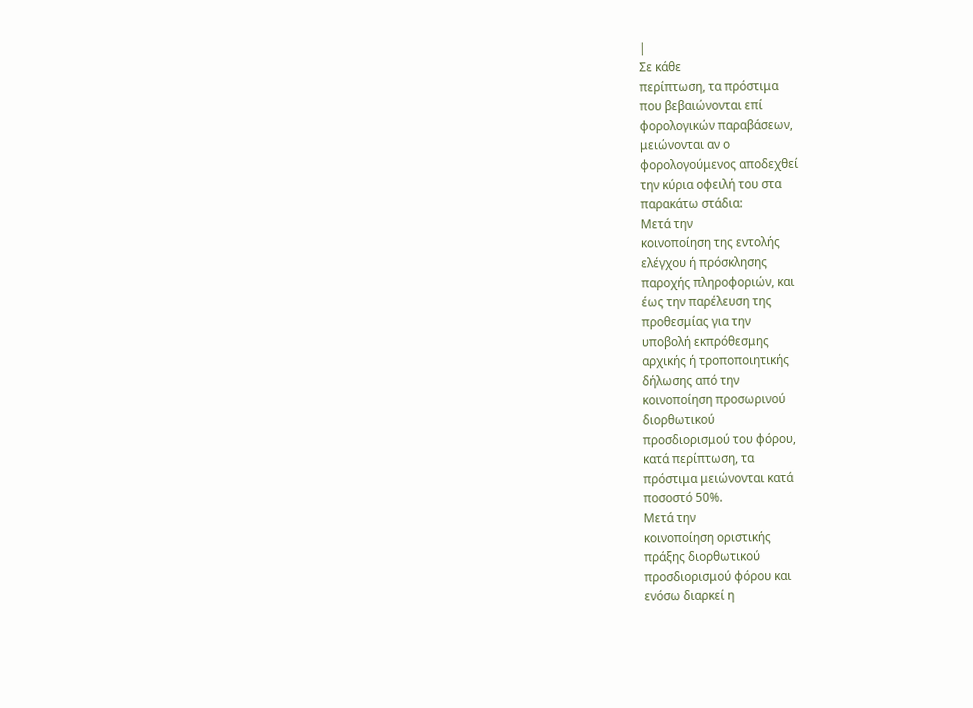|
Σε κάθε
περίπτωση, τα πρόστιμα
που βεβαιώνονται επί
φορολογικών παραβάσεων,
μειώνονται αν ο
φορολογούμενος αποδεχθεί
την κύρια οφειλή του στα
παρακάτω στάδια:
Μετά την
κοινοποίηση της εντολής
ελέγχου ή πρόσκλησης
παροχής πληροφοριών, και
έως την παρέλευση της
προθεσμίας για την
υποβολή εκπρόθεσμης
αρχικής ή τροποποιητικής
δήλωσης από την
κοινοποίηση προσωρινού
διορθωτικού
προσδιορισμού του φόρου,
κατά περίπτωση, τα
πρόστιμα μειώνονται κατά
ποσοστό 50%.
Μετά την
κοινοποίηση οριστικής
πράξης διορθωτικού
προσδιορισμού φόρου και
ενόσω διαρκεί η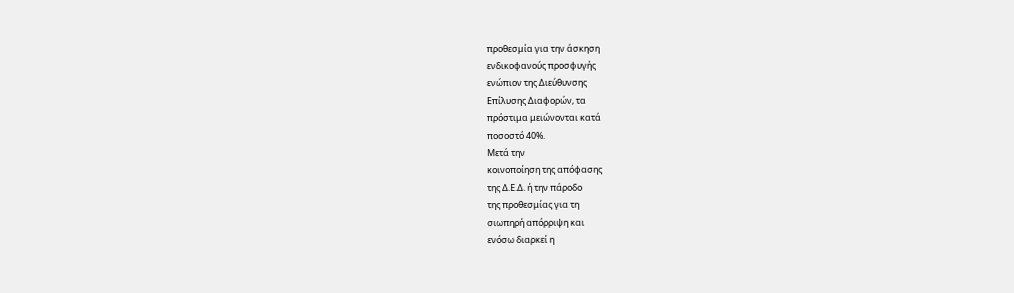προθεσμία για την άσκηση
ενδικοφανούς προσφυγής
ενώπιον της Διεύθυνσης
Επίλυσης Διαφορών, τα
πρόστιμα μειώνονται κατά
ποσοστό 40%.
Μετά την
κοινοποίηση της απόφασης
της Δ.Ε.Δ. ή την πάροδο
της προθεσμίας για τη
σιωπηρή απόρριψη και
ενόσω διαρκεί η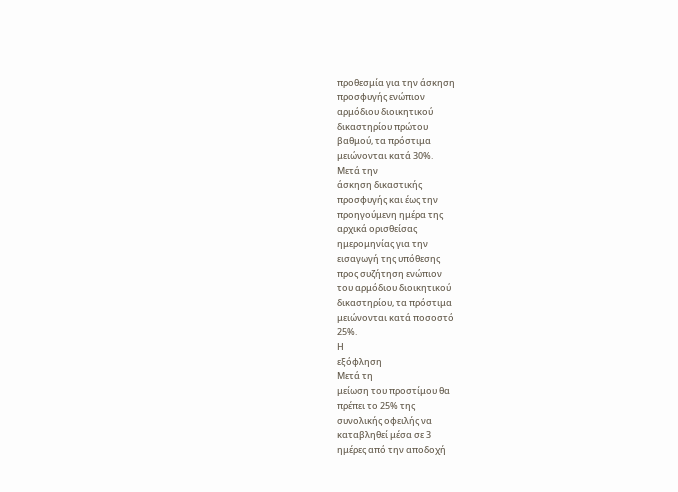προθεσμία για την άσκηση
προσφυγής ενώπιον
αρμόδιου διοικητικού
δικαστηρίου πρώτου
βαθμού, τα πρόστιμα
μειώνονται κατά 30%.
Μετά την
άσκηση δικαστικής
προσφυγής και έως την
προηγούμενη ημέρα της
αρχικά ορισθείσας
ημερομηνίας για την
εισαγωγή της υπόθεσης
προς συζήτηση ενώπιον
του αρμόδιου διοικητικού
δικαστηρίου, τα πρόστιμα
μειώνονται κατά ποσοστό
25%.
Η
εξόφληση
Μετά τη
μείωση του προστίμου θα
πρέπει το 25% της
συνολικής οφειλής να
καταβληθεί μέσα σε 3
ημέρες από την αποδοχή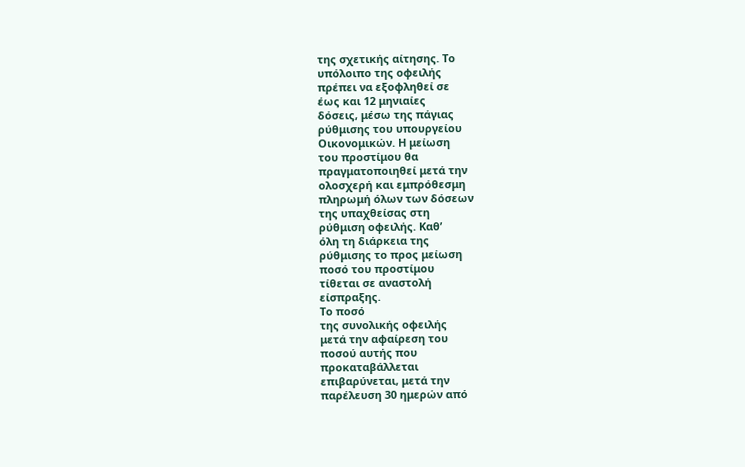της σχετικής αίτησης. Το
υπόλοιπο της οφειλής
πρέπει να εξοφληθεί σε
έως και 12 μηνιαίες
δόσεις, μέσω της πάγιας
ρύθμισης του υπουργείου
Οικονομικών. Η μείωση
του προστίμου θα
πραγματοποιηθεί μετά την
ολοσχερή και εμπρόθεσμη
πληρωμή όλων των δόσεων
της υπαχθείσας στη
ρύθμιση οφειλής. Καθ’
όλη τη διάρκεια της
ρύθμισης το προς μείωση
ποσό του προστίμου
τίθεται σε αναστολή
είσπραξης.
Το ποσό
της συνολικής οφειλής
μετά την αφαίρεση του
ποσού αυτής που
προκαταβάλλεται
επιβαρύνεται, μετά την
παρέλευση 30 ημερών από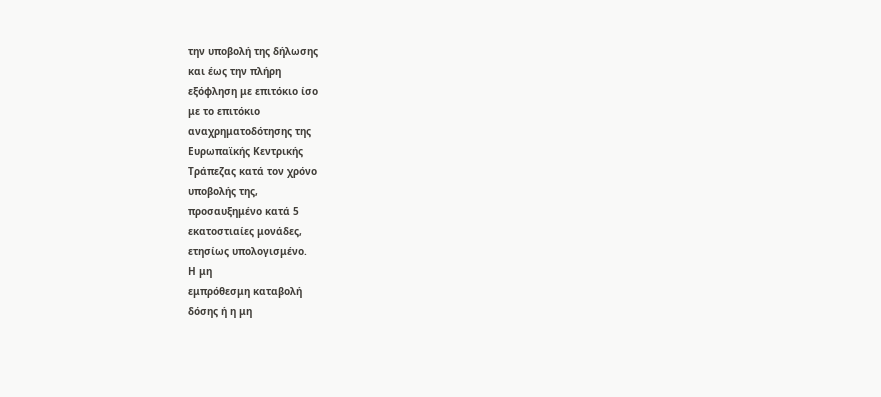την υποβολή της δήλωσης
και έως την πλήρη
εξόφληση με επιτόκιο ίσο
με το επιτόκιο
αναχρηματοδότησης της
Ευρωπαϊκής Κεντρικής
Τράπεζας κατά τον χρόνο
υποβολής της,
προσαυξημένο κατά 5
εκατοστιαίες μονάδες,
ετησίως υπολογισμένο.
Η μη
εμπρόθεσμη καταβολή
δόσης ή η μη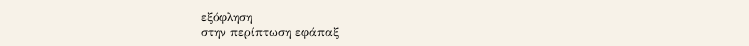εξόφληση
στην περίπτωση εφάπαξ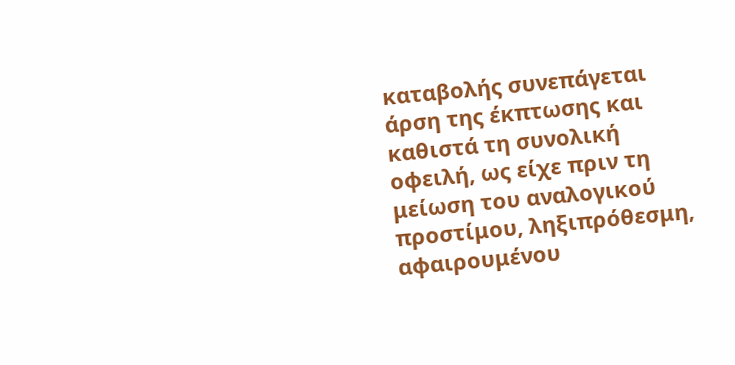καταβολής συνεπάγεται
άρση της έκπτωσης και
καθιστά τη συνολική
οφειλή, ως είχε πριν τη
μείωση του αναλογικού
προστίμου, ληξιπρόθεσμη,
αφαιρουμένου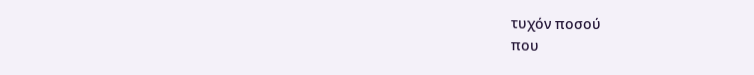τυχόν ποσού
που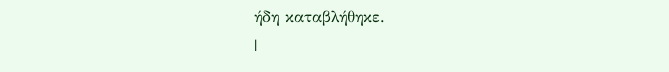ήδη καταβλήθηκε.
|